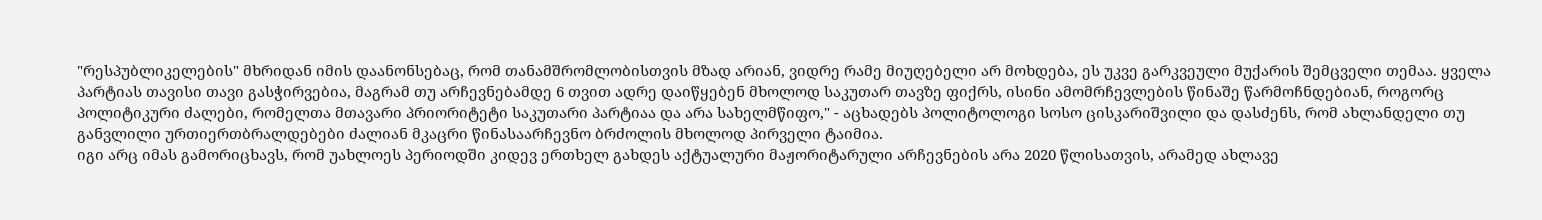"რესპუბლიკელების" მხრიდან იმის დაანონსებაც, რომ თანამშრომლობისთვის მზად არიან, ვიდრე რამე მიუღებელი არ მოხდება, ეს უკვე გარკვეული მუქარის შემცველი თემაა. ყველა პარტიას თავისი თავი გასჭირვებია, მაგრამ თუ არჩევნებამდე 6 თვით ადრე დაიწყებენ მხოლოდ საკუთარ თავზე ფიქრს, ისინი ამომრჩევლების წინაშე წარმოჩნდებიან, როგორც პოლიტიკური ძალები, რომელთა მთავარი პრიორიტეტი საკუთარი პარტიაა და არა სახელმწიფო," - აცხადებს პოლიტოლოგი სოსო ცისკარიშვილი და დასძენს, რომ ახლანდელი თუ განვლილი ურთიერთბრალდებები ძალიან მკაცრი წინასაარჩევნო ბრძოლის მხოლოდ პირველი ტაიმია.
იგი არც იმას გამორიცხავს, რომ უახლოეს პერიოდში კიდევ ერთხელ გახდეს აქტუალური მაჟორიტარული არჩევნების არა 2020 წლისათვის, არამედ ახლავე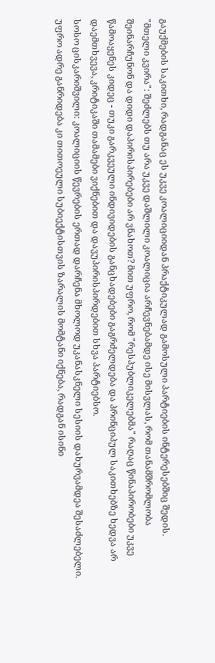გაუქმების საკითხი, რადგანაც ეს უკვე კოალიციიდან პრაქტიკულად გამოსული პარტიების ინტერესებშიც შედის.
"მთელი კვირა": შეძლებს თუ არა უკვე დაშლილი კოალიცია არჩევნებამდე ისე მისვლას, რომ თანამშრომლობა შეინარჩუნონ და დიდი დაპირისპირებები არ ვნახოთ? მით უფრო, რომ "რესპუბლიკელებმა" რაღაც წინაპირობები უკვე წამოაყენეს კიდეც - თუკი გარკვეული ინდივიდების განცხადებები გაგრძელდება და პრინციპულ საკითხებზე ხედვა არ დაემთხვევა, კრიტიკაში თამამები ვიქნებით და დავუპირისპირდებით სხვა პარტიებსო.
სოსო ცისკარიშვილი: კოალიციის წევრების ერთად დარჩენა მხოლოდ უკანასკნელი სესიის დახურვამდეა შესაძლებელი. უფრო ადრე განრიდება კი თითოეული სუბიექტისთვის ზარალის მომტანი იქნება, რადგან ისინი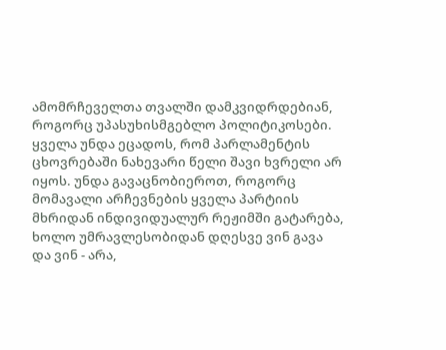ამომრჩეველთა თვალში დამკვიდრდებიან, როგორც უპასუხისმგებლო პოლიტიკოსები.
ყველა უნდა ეცადოს, რომ პარლამენტის ცხოვრებაში ნახევარი წელი შავი ხვრელი არ იყოს. უნდა გავაცნობიეროთ, როგორც მომავალი არჩევნების ყველა პარტიის მხრიდან ინდივიდუალურ რეჟიმში გატარება, ხოლო უმრავლესობიდან დღესვე ვინ გავა და ვინ - არა,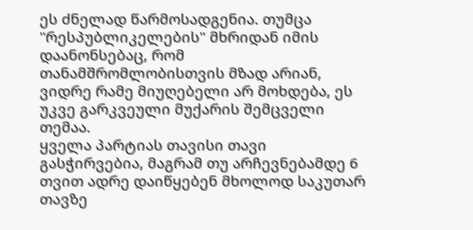ეს ძნელად წარმოსადგენია. თუმცა "რესპუბლიკელების" მხრიდან იმის დაანონსებაც, რომ თანამშრომლობისთვის მზად არიან, ვიდრე რამე მიუღებელი არ მოხდება, ეს უკვე გარკვეული მუქარის შემცველი თემაა.
ყველა პარტიას თავისი თავი გასჭირვებია, მაგრამ თუ არჩევნებამდე 6 თვით ადრე დაიწყებენ მხოლოდ საკუთარ თავზე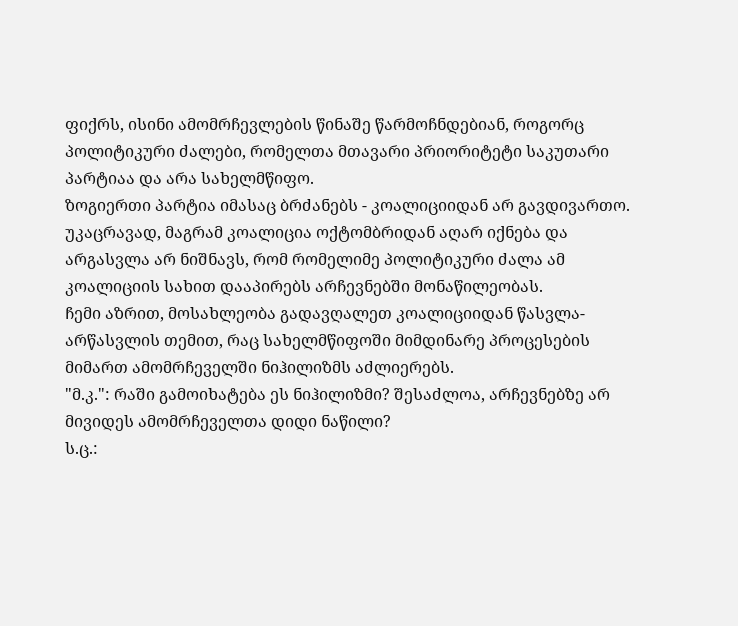ფიქრს, ისინი ამომრჩევლების წინაშე წარმოჩნდებიან, როგორც პოლიტიკური ძალები, რომელთა მთავარი პრიორიტეტი საკუთარი პარტიაა და არა სახელმწიფო.
ზოგიერთი პარტია იმასაც ბრძანებს - კოალიციიდან არ გავდივართო. უკაცრავად, მაგრამ კოალიცია ოქტომბრიდან აღარ იქნება და არგასვლა არ ნიშნავს, რომ რომელიმე პოლიტიკური ძალა ამ კოალიციის სახით დააპირებს არჩევნებში მონაწილეობას.
ჩემი აზრით, მოსახლეობა გადავღალეთ კოალიციიდან წასვლა-არწასვლის თემით, რაც სახელმწიფოში მიმდინარე პროცესების მიმართ ამომრჩეველში ნიჰილიზმს აძლიერებს.
"მ.კ.": რაში გამოიხატება ეს ნიჰილიზმი? შესაძლოა, არჩევნებზე არ მივიდეს ამომრჩეველთა დიდი ნაწილი?
ს.ც.: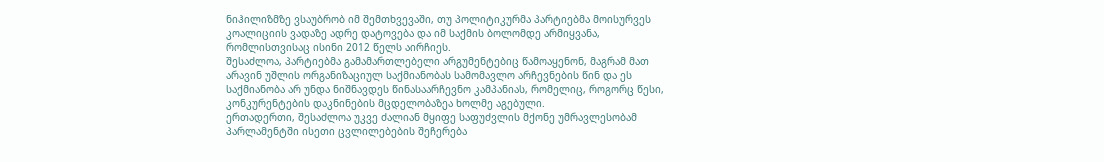ნიჰილიზმზე ვსაუბრობ იმ შემთხვევაში, თუ პოლიტიკურმა პარტიებმა მოისურვეს კოალიციის ვადაზე ადრე დატოვება და იმ საქმის ბოლომდე არმიყვანა, რომლისთვისაც ისინი 2012 წელს აირჩიეს.
შესაძლოა, პარტიებმა გამამართლებელი არგუმენტებიც წამოაყენონ, მაგრამ მათ არავინ უშლის ორგანიზაციულ საქმიანობას სამომავლო არჩევნების წინ და ეს საქმიანობა არ უნდა ნიშნავდეს წინასაარჩევნო კამპანიას, რომელიც, როგორც წესი, კონკურენტების დაკნინების მცდელობაზეა ხოლმე აგებული.
ერთადერთი, შესაძლოა უკვე ძალიან მყიფე საფუძვლის მქონე უმრავლესობამ პარლამენტში ისეთი ცვლილებების შეჩერება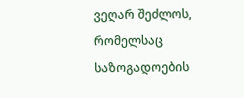ვეღარ შეძლოს, რომელსაც საზოგადოების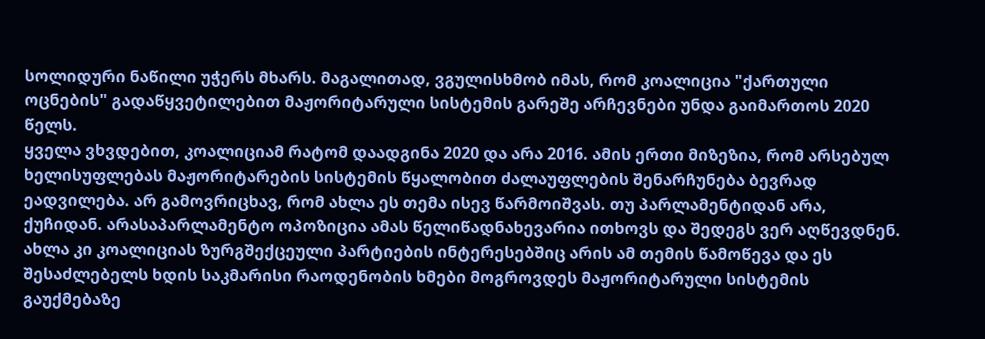სოლიდური ნაწილი უჭერს მხარს. მაგალითად, ვგულისხმობ იმას, რომ კოალიცია "ქართული ოცნების" გადაწყვეტილებით მაჟორიტარული სისტემის გარეშე არჩევნები უნდა გაიმართოს 2020 წელს.
ყველა ვხვდებით, კოალიციამ რატომ დაადგინა 2020 და არა 2016. ამის ერთი მიზეზია, რომ არსებულ ხელისუფლებას მაჟორიტარების სისტემის წყალობით ძალაუფლების შენარჩუნება ბევრად ეადვილება. არ გამოვრიცხავ, რომ ახლა ეს თემა ისევ წარმოიშვას. თუ პარლამენტიდან არა, ქუჩიდან. არასაპარლამენტო ოპოზიცია ამას წელიწადნახევარია ითხოვს და შედეგს ვერ აღწევდნენ. ახლა კი კოალიციას ზურგშექცეული პარტიების ინტერესებშიც არის ამ თემის წამოწევა და ეს შესაძლებელს ხდის საკმარისი რაოდენობის ხმები მოგროვდეს მაჟორიტარული სისტემის გაუქმებაზე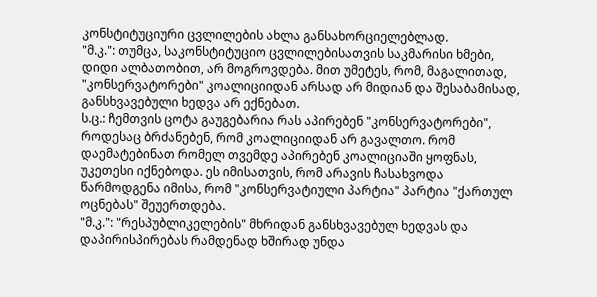კონსტიტუციური ცვლილების ახლა განსახორციელებლად.
"მ.კ.": თუმცა, საკონსტიტუციო ცვლილებისათვის საკმარისი ხმები, დიდი ალბათობით, არ მოგროვდება. მით უმეტეს, რომ, მაგალითად, "კონსერვატორები" კოალიციიდან არსად არ მიდიან და შესაბამისად, განსხვავებული ხედვა არ ექნებათ.
ს.ც.: ჩემთვის ცოტა გაუგებარია რას აპირებენ "კონსერვატორები", როდესაც ბრძანებენ, რომ კოალიციიდან არ გავალთო. რომ დაემატებინათ რომელ თვემდე აპირებენ კოალიციაში ყოფნას, უკეთესი იქნებოდა. ეს იმისათვის, რომ არავის ჩასახვოდა წარმოდგენა იმისა, რომ "კონსერვატიული პარტია" პარტია "ქართულ ოცნებას" შეუერთდება.
"მ.კ.": "რესპუბლიკელების" მხრიდან განსხვავებულ ხედვას და დაპირისპირებას რამდენად ხშირად უნდა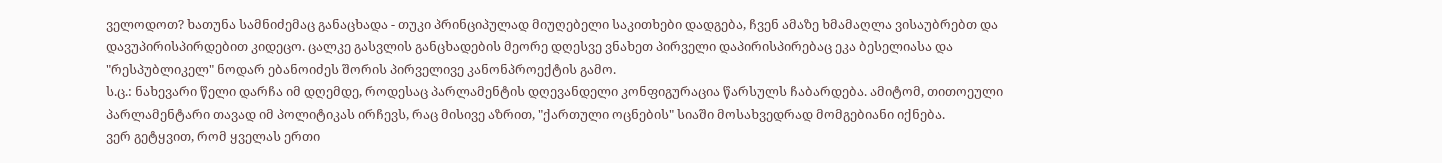ველოდოთ? ხათუნა სამნიძემაც განაცხადა - თუკი პრინციპულად მიუღებელი საკითხები დადგება, ჩვენ ამაზე ხმამაღლა ვისაუბრებთ და დავუპირისპირდებით კიდეცო. ცალკე გასვლის განცხადების მეორე დღესვე ვნახეთ პირველი დაპირისპირებაც ეკა ბესელიასა და "რესპუბლიკელ" ნოდარ ებანოიძეს შორის პირველივე კანონპროექტის გამო.
ს.ც.: ნახევარი წელი დარჩა იმ დღემდე, როდესაც პარლამენტის დღევანდელი კონფიგურაცია წარსულს ჩაბარდება. ამიტომ, თითოეული პარლამენტარი თავად იმ პოლიტიკას ირჩევს, რაც მისივე აზრით, "ქართული ოცნების" სიაში მოსახვედრად მომგებიანი იქნება.
ვერ გეტყვით, რომ ყველას ერთი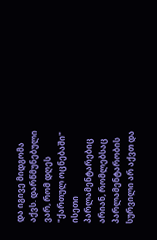და იგივე მიდგომა აქვს. დარწმუნებული ვარ, რომ დღეს "ქართულ ოცნებაში" ისეთი პარლამენტარებიც არიან, რომლებსაც პარლამენტარობის სურვილი არ აქვთ და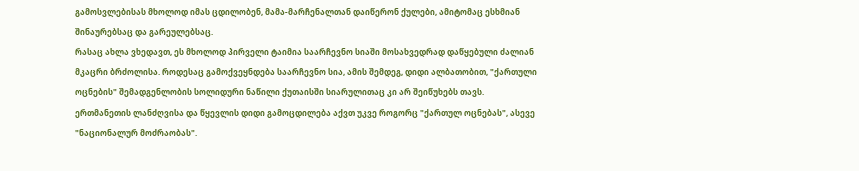გამოსვლებისას მხოლოდ იმას ცდილობენ, მამა-მარჩენალთან დაიწერონ ქულები, ამიტომაც ესხმიან შინაურებსაც და გარეულებსაც.
რასაც ახლა ვხედავთ, ეს მხოლოდ პირველი ტაიმია საარჩევნო სიაში მოსახვედრად დაწყებული ძალიან მკაცრი ბრძოლისა. როდესაც გამოქვეყნდება საარჩევნო სია, ამის შემდეგ, დიდი ალბათობით, "ქართული ოცნების" შემადგენლობის სოლიდური ნაწილი ქუთაისში სიარულითაც კი არ შეიწუხებს თავს.
ერთმანეთის ლანძღვისა და წყევლის დიდი გამოცდილება აქვთ უკვე როგორც "ქართულ ოცნებას", ასევე "ნაციონალურ მოძრაობას".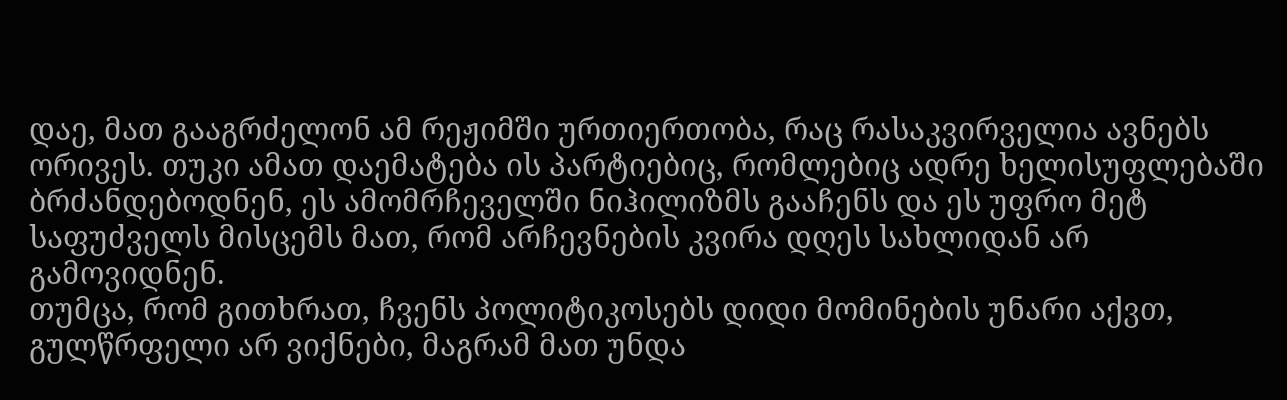დაე, მათ გააგრძელონ ამ რეჟიმში ურთიერთობა, რაც რასაკვირველია ავნებს ორივეს. თუკი ამათ დაემატება ის პარტიებიც, რომლებიც ადრე ხელისუფლებაში ბრძანდებოდნენ, ეს ამომრჩეველში ნიჰილიზმს გააჩენს და ეს უფრო მეტ საფუძველს მისცემს მათ, რომ არჩევნების კვირა დღეს სახლიდან არ გამოვიდნენ.
თუმცა, რომ გითხრათ, ჩვენს პოლიტიკოსებს დიდი მომინების უნარი აქვთ, გულწრფელი არ ვიქნები, მაგრამ მათ უნდა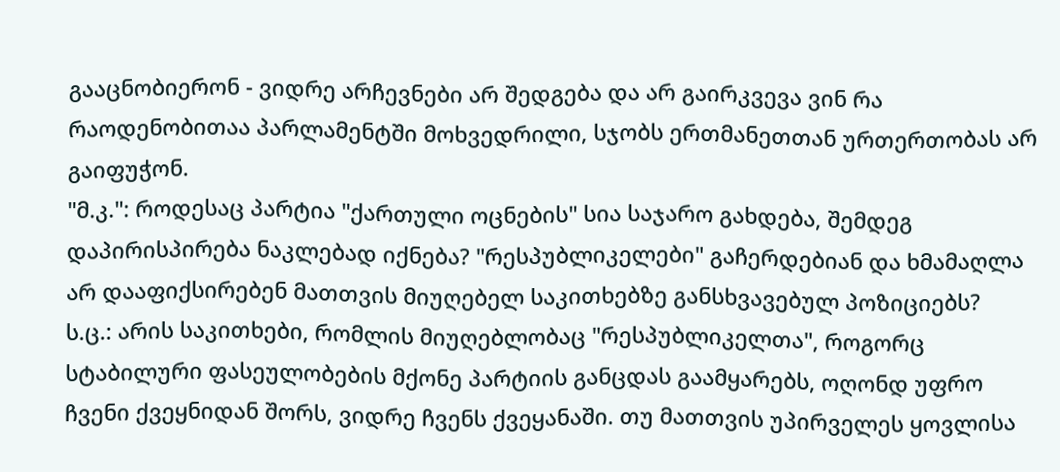გააცნობიერონ - ვიდრე არჩევნები არ შედგება და არ გაირკვევა ვინ რა რაოდენობითაა პარლამენტში მოხვედრილი, სჯობს ერთმანეთთან ურთერთობას არ გაიფუჭონ.
"მ.კ.": როდესაც პარტია "ქართული ოცნების" სია საჯარო გახდება, შემდეგ დაპირისპირება ნაკლებად იქნება? "რესპუბლიკელები" გაჩერდებიან და ხმამაღლა არ დააფიქსირებენ მათთვის მიუღებელ საკითხებზე განსხვავებულ პოზიციებს?
ს.ც.: არის საკითხები, რომლის მიუღებლობაც "რესპუბლიკელთა", როგორც სტაბილური ფასეულობების მქონე პარტიის განცდას გაამყარებს, ოღონდ უფრო ჩვენი ქვეყნიდან შორს, ვიდრე ჩვენს ქვეყანაში. თუ მათთვის უპირველეს ყოვლისა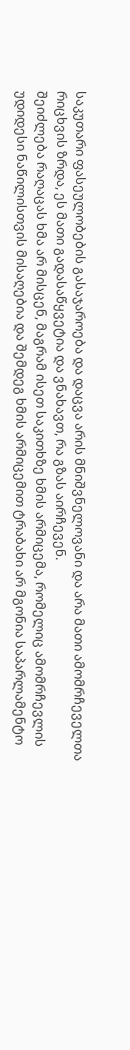საკუთარი ფასეულობების გასაჯაროება და დაცვა არის მნიშვნელოვანი და არა მათი ამომრჩეველთა რიცხვის ზრდა, ეს მათი გადასაწყვეტია და ვნახავთ, რა გზას აირჩევენ.
შეიძლება რაღაცას ხმა არ მისცენ, მაგრამ ისეთ საკითხზე ხმის არმიცემა, რომელიც ამომრჩევლის უდიდესი ნაწილისთვის მისაღებია და შემდეგ ხმის არმიცემით ტრაბახი არ მგონია საპარლამენტო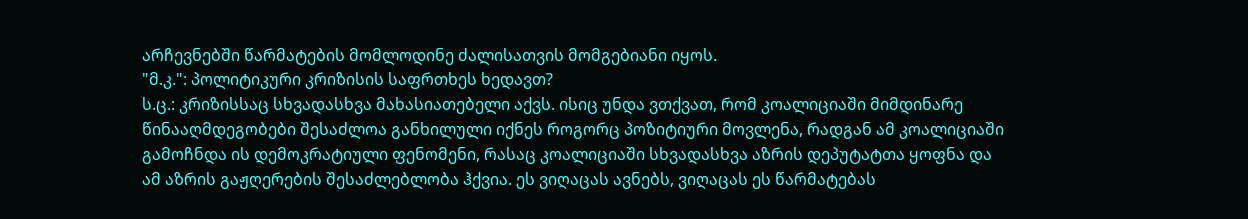არჩევნებში წარმატების მომლოდინე ძალისათვის მომგებიანი იყოს.
"მ.კ.": პოლიტიკური კრიზისის საფრთხეს ხედავთ?
ს.ც.: კრიზისსაც სხვადასხვა მახასიათებელი აქვს. ისიც უნდა ვთქვათ, რომ კოალიციაში მიმდინარე წინააღმდეგობები შესაძლოა განხილული იქნეს როგორც პოზიტიური მოვლენა, რადგან ამ კოალიციაში გამოჩნდა ის დემოკრატიული ფენომენი, რასაც კოალიციაში სხვადასხვა აზრის დეპუტატთა ყოფნა და ამ აზრის გაჟღერების შესაძლებლობა ჰქვია. ეს ვიღაცას ავნებს, ვიღაცას ეს წარმატებას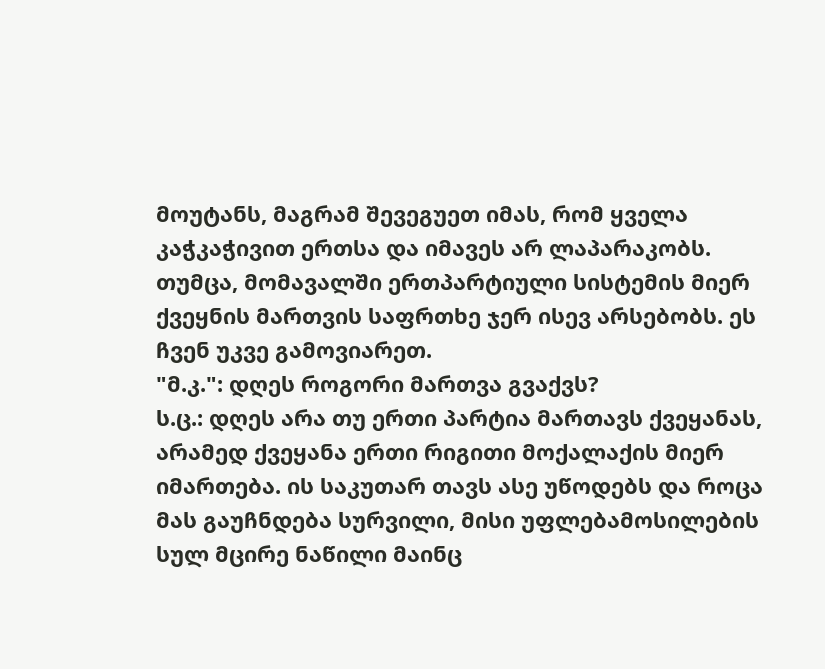მოუტანს, მაგრამ შევეგუეთ იმას, რომ ყველა კაჭკაჭივით ერთსა და იმავეს არ ლაპარაკობს.
თუმცა, მომავალში ერთპარტიული სისტემის მიერ ქვეყნის მართვის საფრთხე ჯერ ისევ არსებობს. ეს ჩვენ უკვე გამოვიარეთ.
"მ.კ.": დღეს როგორი მართვა გვაქვს?
ს.ც.: დღეს არა თუ ერთი პარტია მართავს ქვეყანას, არამედ ქვეყანა ერთი რიგითი მოქალაქის მიერ იმართება. ის საკუთარ თავს ასე უწოდებს და როცა მას გაუჩნდება სურვილი, მისი უფლებამოსილების სულ მცირე ნაწილი მაინც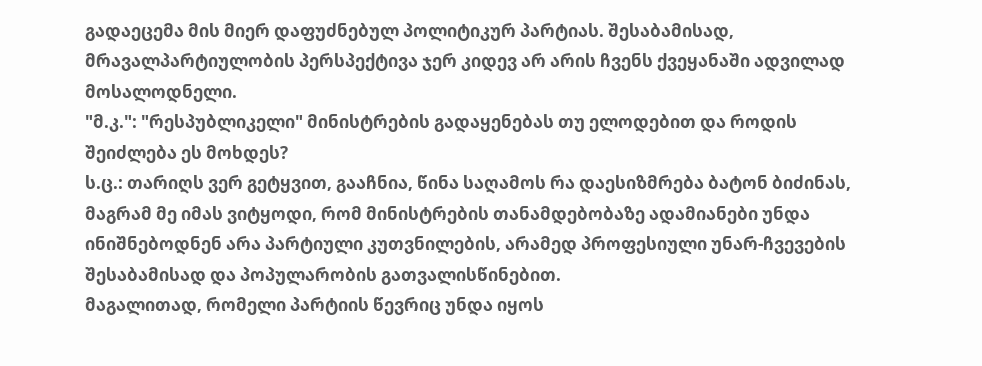გადაეცემა მის მიერ დაფუძნებულ პოლიტიკურ პარტიას. შესაბამისად, მრავალპარტიულობის პერსპექტივა ჯერ კიდევ არ არის ჩვენს ქვეყანაში ადვილად მოსალოდნელი.
"მ.კ.": "რესპუბლიკელი" მინისტრების გადაყენებას თუ ელოდებით და როდის შეიძლება ეს მოხდეს?
ს.ც.: თარიღს ვერ გეტყვით, გააჩნია, წინა საღამოს რა დაესიზმრება ბატონ ბიძინას, მაგრამ მე იმას ვიტყოდი, რომ მინისტრების თანამდებობაზე ადამიანები უნდა ინიშნებოდნენ არა პარტიული კუთვნილების, არამედ პროფესიული უნარ-ჩვევების შესაბამისად და პოპულარობის გათვალისწინებით.
მაგალითად, რომელი პარტიის წევრიც უნდა იყოს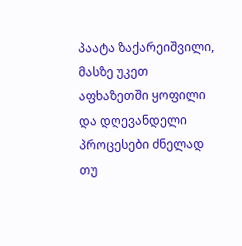პაატა ზაქარეიშვილი, მასზე უკეთ აფხაზეთში ყოფილი და დღევანდელი პროცესები ძნელად თუ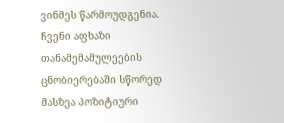ვინმეს წარმოუდგენია. ჩვენი აფხაზი თანამემამულეების ცნობიერებაში სწორედ მასზეა პოზიტიური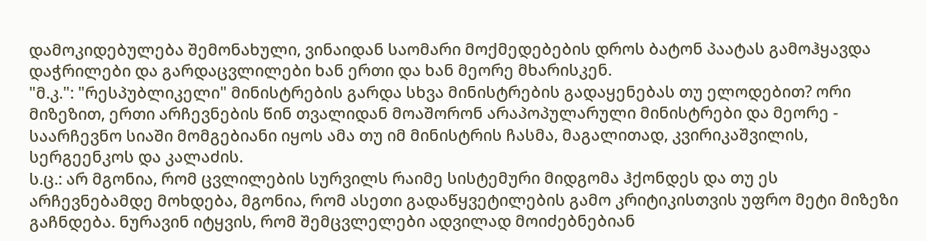დამოკიდებულება შემონახული, ვინაიდან საომარი მოქმედებების დროს ბატონ პაატას გამოჰყავდა დაჭრილები და გარდაცვლილები ხან ერთი და ხან მეორე მხარისკენ.
"მ.კ.": "რესპუბლიკელი" მინისტრების გარდა სხვა მინისტრების გადაყენებას თუ ელოდებით? ორი მიზეზით, ერთი არჩევნების წინ თვალიდან მოაშორონ არაპოპულარული მინისტრები და მეორე - საარჩევნო სიაში მომგებიანი იყოს ამა თუ იმ მინისტრის ჩასმა, მაგალითად, კვირიკაშვილის, სერგეენკოს და კალაძის.
ს.ც.: არ მგონია, რომ ცვლილების სურვილს რაიმე სისტემური მიდგომა ჰქონდეს და თუ ეს არჩევნებამდე მოხდება, მგონია, რომ ასეთი გადაწყვეტილების გამო კრიტიკისთვის უფრო მეტი მიზეზი გაჩნდება. ნურავინ იტყვის, რომ შემცვლელები ადვილად მოიძებნებიან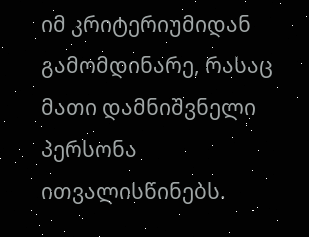იმ კრიტერიუმიდან გამომდინარე, რასაც მათი დამნიშვნელი პერსონა ითვალისწინებს.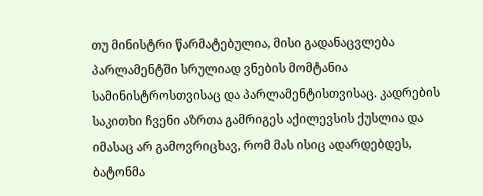თუ მინისტრი წარმატებულია, მისი გადანაცვლება პარლამენტში სრულიად ვნების მომტანია სამინისტროსთვისაც და პარლამენტისთვისაც. კადრების საკითხი ჩვენი აზრთა გამრიგეს აქილევსის ქუსლია და იმასაც არ გამოვრიცხავ, რომ მას ისიც ადარდებდეს, ბატონმა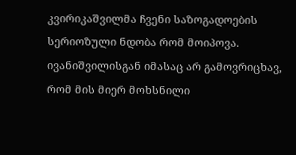კვირიკაშვილმა ჩვენი საზოგადოების სერიოზული ნდობა რომ მოიპოვა.
ივანიშვილისგან იმასაც არ გამოვრიცხავ, რომ მის მიერ მოხსნილი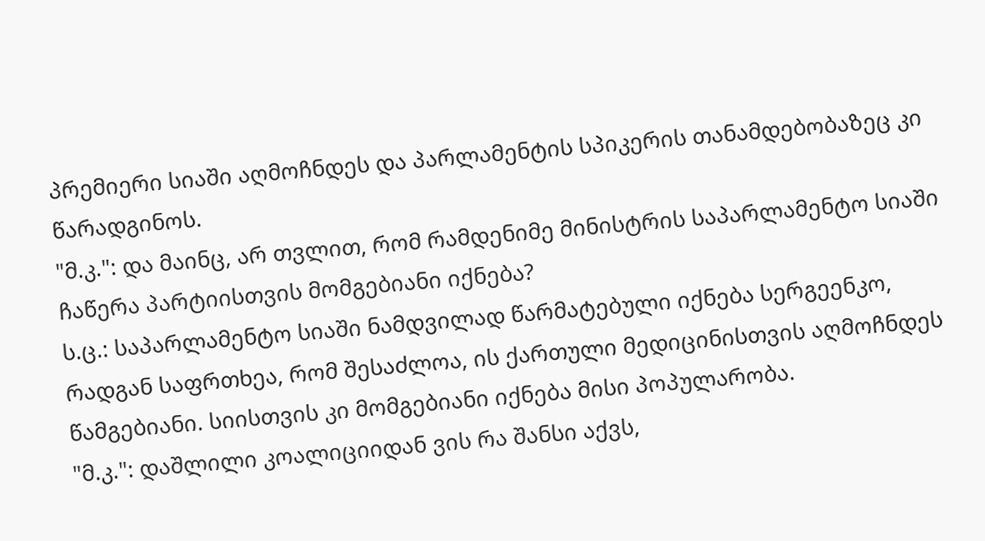პრემიერი სიაში აღმოჩნდეს და პარლამენტის სპიკერის თანამდებობაზეც კი წარადგინოს.
"მ.კ.": და მაინც, არ თვლით, რომ რამდენიმე მინისტრის საპარლამენტო სიაში ჩაწერა პარტიისთვის მომგებიანი იქნება?
ს.ც.: საპარლამენტო სიაში ნამდვილად წარმატებული იქნება სერგეენკო, რადგან საფრთხეა, რომ შესაძლოა, ის ქართული მედიცინისთვის აღმოჩნდეს წამგებიანი. სიისთვის კი მომგებიანი იქნება მისი პოპულარობა.
"მ.კ.": დაშლილი კოალიციიდან ვის რა შანსი აქვს,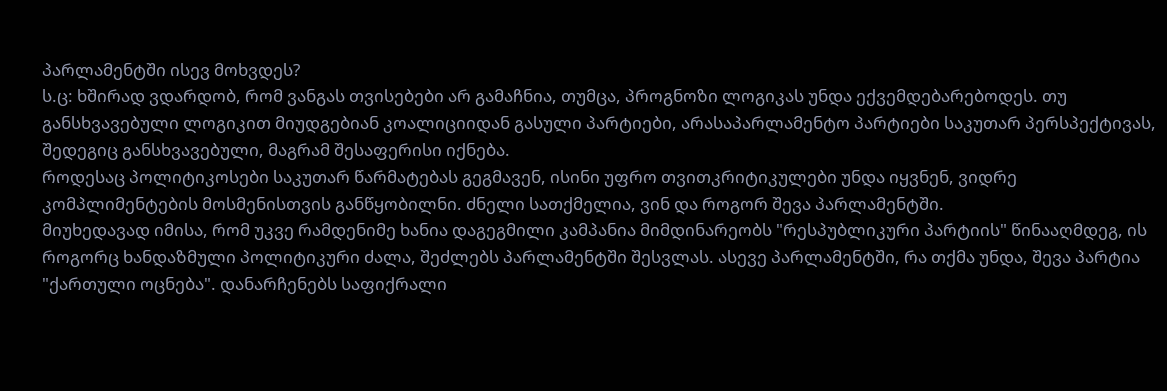პარლამენტში ისევ მოხვდეს?
ს.ც: ხშირად ვდარდობ, რომ ვანგას თვისებები არ გამაჩნია, თუმცა, პროგნოზი ლოგიკას უნდა ექვემდებარებოდეს. თუ განსხვავებული ლოგიკით მიუდგებიან კოალიციიდან გასული პარტიები, არასაპარლამენტო პარტიები საკუთარ პერსპექტივას, შედეგიც განსხვავებული, მაგრამ შესაფერისი იქნება.
როდესაც პოლიტიკოსები საკუთარ წარმატებას გეგმავენ, ისინი უფრო თვითკრიტიკულები უნდა იყვნენ, ვიდრე კომპლიმენტების მოსმენისთვის განწყობილნი. ძნელი სათქმელია, ვინ და როგორ შევა პარლამენტში.
მიუხედავად იმისა, რომ უკვე რამდენიმე ხანია დაგეგმილი კამპანია მიმდინარეობს "რესპუბლიკური პარტიის" წინააღმდეგ, ის როგორც ხანდაზმული პოლიტიკური ძალა, შეძლებს პარლამენტში შესვლას. ასევე პარლამენტში, რა თქმა უნდა, შევა პარტია "ქართული ოცნება". დანარჩენებს საფიქრალი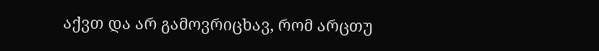აქვთ და არ გამოვრიცხავ, რომ არცთუ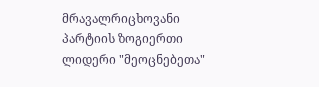მრავალრიცხოვანი პარტიის ზოგიერთი ლიდერი "მეოცნებეთა"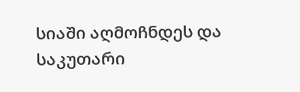სიაში აღმოჩნდეს და საკუთარი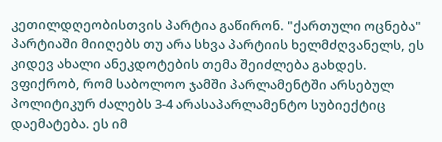კეთილდღეობისთვის პარტია გაწირონ. "ქართული ოცნება" პარტიაში მიიღებს თუ არა სხვა პარტიის ხელმძღვანელს, ეს კიდევ ახალი ანეკდოტების თემა შეიძლება გახდეს.
ვფიქრობ, რომ საბოლოო ჯამში პარლამენტში არსებულ პოლიტიკურ ძალებს 3-4 არასაპარლამენტო სუბიექტიც დაემატება. ეს იმ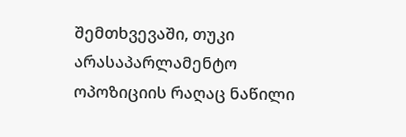შემთხვევაში, თუკი არასაპარლამენტო ოპოზიციის რაღაც ნაწილი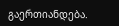გაერთიანდება.